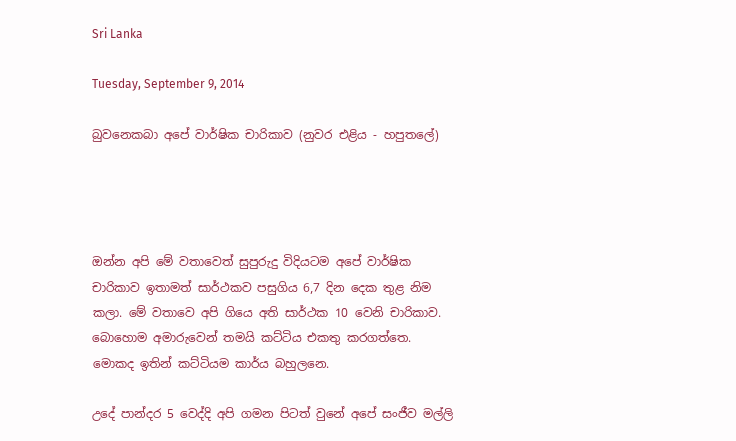Sri Lanka

Tuesday, September 9, 2014

බුවනෙකබා අපේ වාර්ෂික චාරිකාව (නුවර එළිය - හපුතලේ)




ඔන්න අපි මේ වතාවෙත් සුපුරුදු විදියටම අපේ වාර්ෂික චාරිකාව ඉතාමත් සාර්ථකව පසුගිය 6,7 දින දෙක තුළ නිම කලා. මේ වතාවෙ අපි ගියෙ අති සාර්ථක 10 වෙනි චාරිකාව. බොහොම අමාරුවෙන් තමයි කට්ටිය එකතු කරගත්තෙ. මොකද ඉතින් කට්ටියම කාර්ය බහුලනෙ.

උදේ පාන්දර 5 වෙද්දි අපි ගමන පිටත් වුනේ අපේ සංජීව මල්ලි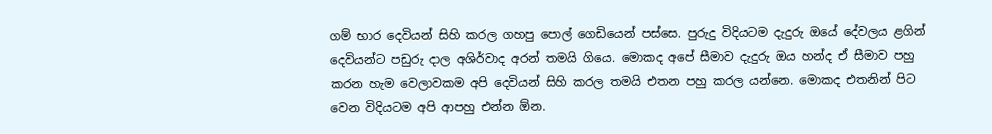ගම් භාර දෙවියන් සිහි කරල ගහපු පොල් ගෙඩියෙන් පස්සෙ. පුරුදු විදියටම දැදුරු ඔයේ දේවලය ළගින් දෙවියන්ට පඩුරු දාල අශිර්වාද අරන් තමයි ගියෙ. මොකද අපේ සීමාව දැදුරු ඔය හන්ද ඒ සීමාව පහු කරන හැම වෙලාවකම අපි දෙවියන් සිහි කරල තමයි එතන පහු කරල යන්නෙ. මොකද එතනින් පිට වෙන විදියටම අපි ආපහු එන්න ඕන.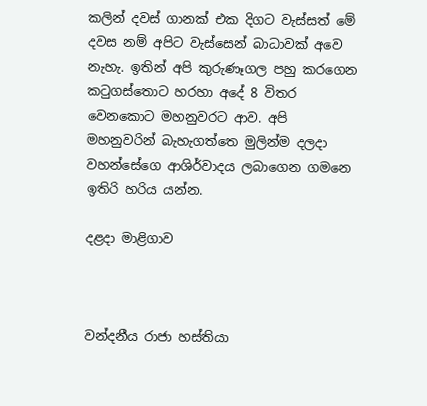කලින් දවස් ගානක් එක දිගට වැස්සත් මේ දවස නම් අපිට වැස්සෙන් බාධාවක් අවෙ නැහැ. ඉතින් අපි කුරුණෑගල පහු කරගෙන කටුගස්තොට හරහා අදේ 8 විතර වෙනකොට මහනුවරට ආව. අපි මහනුවරින් බැහැගත්තෙ මුලින්ම දලදා වහන්සේගෙ ආශිර්වාදය ලබාගෙන ගමනෙ ඉතිරි හරිය යන්න.

දළදා මාළිගාව



වන්දනීය රාජා හස්තියා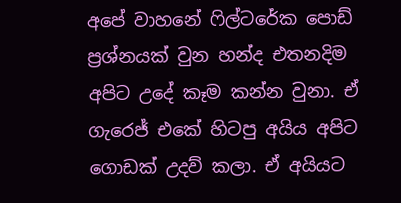අපේ වාහනේ ෆිල්ටරේක පොඩ් ප්‍රශ්නයක් වුන හන්ද එතනදිම අපිට උදේ කෑම කන්න වුනා. ඒ ගැරෙජ් එකේ හිටපු අයිය අපිට ගොඩක් උදව් කලා. ඒ අයියට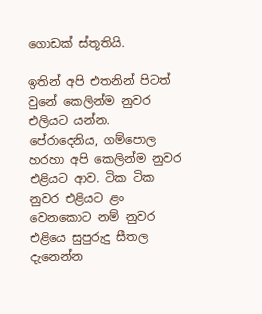ගොඩක් ස්තූතියි.

ඉතින් අපි එතනින් පිටත් වුනේ කෙලින්ම නුවර එලියට යන්න. පේරාදෙනිය, ගම්පොල හරහා අපි කෙලින්ම නුවර එළියට ආව. ටික ටික නුවර එළියට ළං වෙනකොට නම් නුවර එළියෙ සුපුරුදු සීතල දැනෙන්න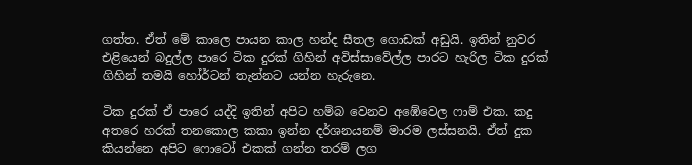ගත්ත. ඒත් මේ කාලෙ පායන කාල හන්ද සීතල ගොඩක් අඩුයි. ඉතින් නුවර එළියෙන් බදුල්ල පාරෙ ටික දුරක් ගිහින් අවිස්සාවේල්ල පාරට හැරිල ටික දුරක් ගිහින් තමයි හෝර්ටන් තැන්නට යන්න හැරුනෙ.

ටික දුරක් ඒ පාරෙ යද්දි ඉතින් අපිට හම්බ වෙනව අඹේවෙල ෆාම් එක. කදු අතරෙ හරක් තනකොල කකා ඉන්න දර්ශනයනම් මාරම ලස්සනයි. ඒත් දුක කියන්නෙ අපිට ෆොටෝ එකක් ගන්න තරම් ලග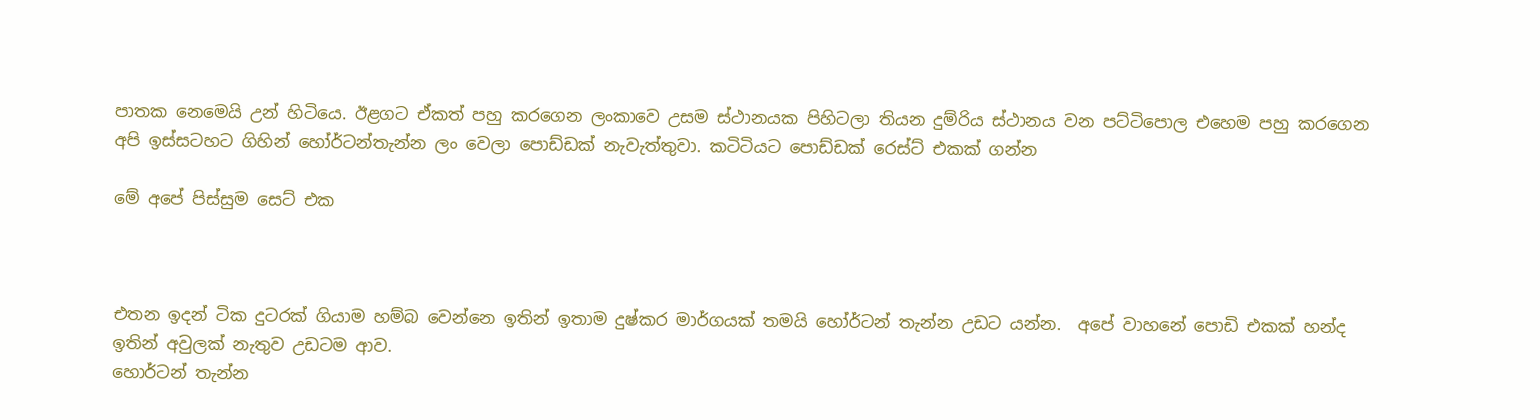පාතක නෙමෙයි උන් හිටියෙ. ඊළගට ඒකත් පහු කරගෙන ලංකාවෙ උසම ස්ථානයක පිහිටලා තියන දුම්රිය ස්ථානය වන පට්ටිපොල එහෙම පහු කරගෙන අපි ඉස්සටහට ගිහින් හෝර්ටන්තැන්න ලං වෙලා පොඩ්ඩක් නැවැත්තුවා. කටිටියට පොඩ්ඩක් රෙස්ට් එකක් ගන්න

මේ අපේ පිස්සුම සෙට් එක



එතන ඉදන් ටික දුටරක් ගියාම හම්බ වෙන්නෙ ඉතින් ඉතාම දුෂ්කර මාර්ගයක් තමයි හෝර්ටන් තැන්න උඩට යන්න.  අපේ වාහනේ පොඩි එකක් හන්ද ඉතින් අවුලක් නැතුව උඩටම ආව.
හොර්ටන් තැන්න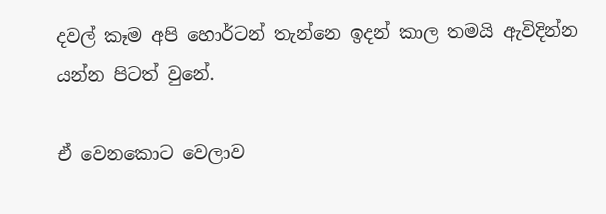දවල් කෑම අපි හොර්ටන් තැන්නෙ ඉදන් කාල තමයි ඇවිදින්න යන්න පිටත් වුනේ.

ඒ වෙනකොට වෙලාව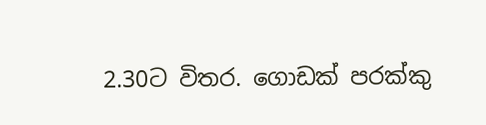2.30ට විතර. ගොඩක් පරක්කු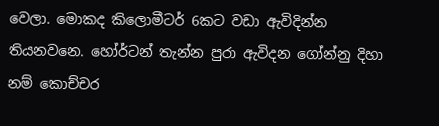වෙලා. මොකද කිලොමීටර් 6කට වඩා ඇවිදින්න තියනවනෙ. හෝර්ටන් තැන්න පුරා ඇවිදන ගෝන්නු දිහා නම් කොච්චර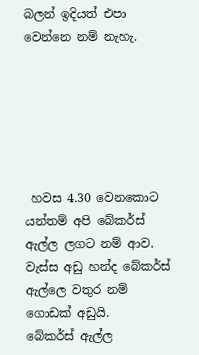බලන් ඉදියත් එපා වෙන්නෙ නම් නැහැ.






 හවස 4.30 වෙනකොට යන්තම් අපි බේකර්ස් ඇල්ල ලගට නම් ආව. වැස්ස අඩු හන්ද බේකර්ස් ඇල්ලෙ වතුර නම් ගොඩක් අඩුයි.
බේකර්ස් ඇල්ල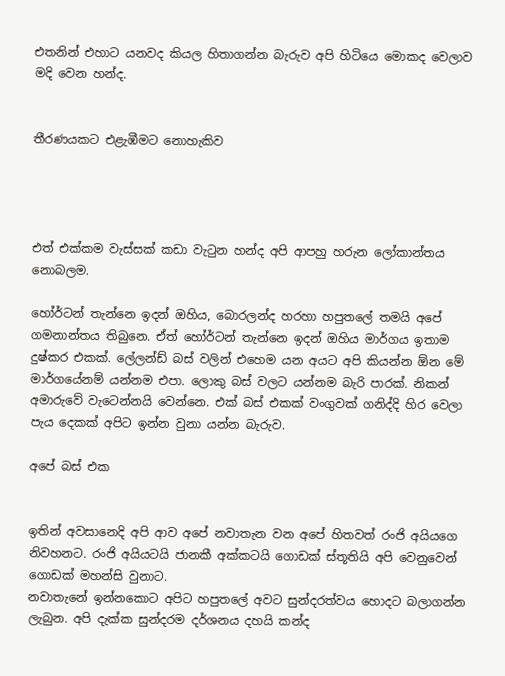එතනින් එහාට යනවද කියල හිතාගන්න බැරුව අපි හිටියෙ මොකද වෙලාව මදි වෙන හන්ද.


තීරණයකට එළැඹීමට නොහැකිව




එත් එක්කම වැස්සක් කඩා වැටුන හන්ද අපි ආපහු හරුන ලෝකාන්තය නොබලම.

හෝර්ටන් තැන්නෙ ඉදන් ඔහිය, බොරලන්ද හරහා හපුතලේ තමයි අපේ ගමනාන්තය තිබුනෙ. ඒත් හෝර්ටන් තැන්නෙ ඉදන් ඔහිය මාර්ගය ඉතාම දුෂ්කර එකක්. ලේලන්ඩ් බස් වලින් එහෙම යන අයට අපි කියන්න ඕන මේ මාර්ගයේනම් යන්නම එපා. ලොකු බස් වලට යන්නම බැරි පාරක්. නිකන් අමාරුවේ වැටෙන්නයි වෙන්නෙ. එක් බස් එකක් වංගුවක් ගනිද්දි හිර වෙලා පැය දෙකක් අපිට ඉන්න වුනා යන්න බැරුව.

අපේ බස් එක


ඉතින් අවසානෙදි අපි ආව අපේ නවාතැන වන අපේ හිතවත් රංජි අයියගෙ නිවහනට. රංජි අයියටයි ජානකී අක්කටයි ගොඩක් ස්තූතියි අපි වෙනුවෙන් ගොඩක් මහන්සි වුනාට.
නවාතැනේ ඉන්නකොට අපිට හපුතලේ අවට සුන්දරත්වය හොදට බලාගන්න ලැබුන. අපි දැක්ක සුන්දරම දර්ශනය දහයි කන්ද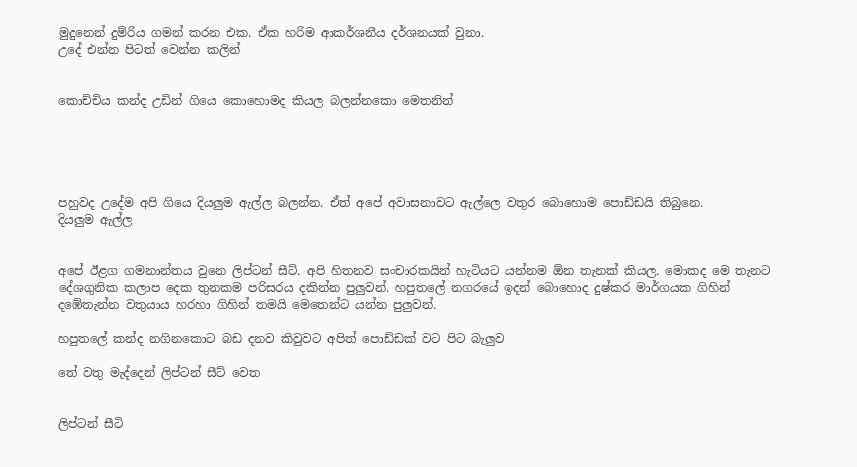මුදුනෙන් දුම්රිය ගමන් කරන එක. ඒක හරිම ආකර්ශනීය දර්ශනයක් වුනා.
උදේ එන්න පිටත් වෙන්න කලින්


කොච්චිය කන්ද උඩින් ගියෙ කොහොමද කියල බලන්නකො මෙතනින්





පහුවද උදේම අපි ගියෙ දියලුම ඇල්ල බලන්න. ඒත් අපේ අවාසනාවට ඇල්ලෙ වතුර බොහොම පොඩ්ඩයි තිබුනෙ.
දියලුම ඇල්ල


අපේ ඊළග ගමනාන්තය වුනෙ ලිප්ටන් සීට්. අපි හිතනව සංචාරකයින් හැටියට යන්නම ඕන තැනක් කියල. මොකද මෙ තැනට දේශගුනික කලාප දෙක තුනකම පරිසරය දකින්න පුලුවන්. හපුතලේ නගරයේ ඉදන් බොහොද දුෂ්කර මාර්ගයක ගිහින් දඹේතැන්න වතුයාය හරහා ගිහින් තමයි මෙතෙන්ට යන්න පුලුවන්.

හපුතලේ කන්ද නගිනකොට බඩ දනව කිවුවට අපිත් පොඩ්ඩක් වට පිට බැලුව

තේ වතු මැද්දෙන් ලිප්ටන් සීට් වෙත


ලිප්ටන් සීටි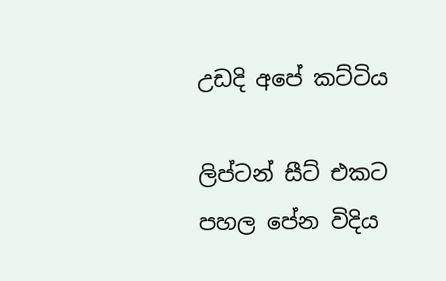උඩදි අපේ කට්ටිය

ලිප්ටන් සීට් එකට පහල පේන විදිය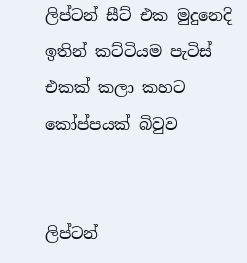ලිප්ටන් සීට් එක මුදුනෙදි ඉතින් කට්ටියම පැටිස් එකක් කලා කහට කෝප්පයක් බිවුව


ලිප්ටන්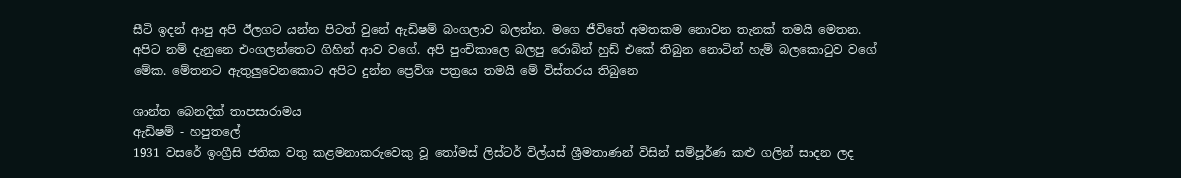සීටි ඉදන් ආපු අපි ඊලගට යන්න පිටත් වුනේ ඇඩිෂම් බංගලාව බලන්න. මගෙ ජීවිතේ අමතකම නොවන තැනක් තමයි මෙතන. අපිට නම් දැනුනෙ එංගලන්තෙට ගිහින් ආව වගේ. අපි පුංචිකාලෙ බලපු රොබින් හුඩ් එකේ තිබුන නොටින් හැම් බලකොටුව වගේ මේක. මේතනට ඇතුලුවෙනකොට අපිට දුන්න ප්‍රෙව්ශ පත්‍රයෙ තමයි මේ විස්තරය තිබුනෙ

ශාන්ත බෙනදික් තාපසාරාමය
ඇඩිෂම් - හපුතලේ
1931 වසරේ ඉංග්‍රීසි ජතික වතු කළමනාකරුවෙකු වූ තෝමස් ලිස්ටර් විල්යස් ශ්‍රීමතාණන් විසින් සම්පූර්ණ කළු ගලින් සාදන ලද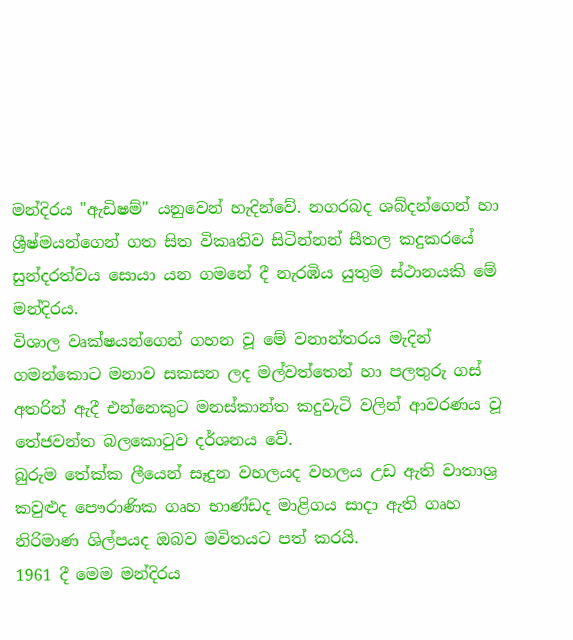මන්දිරය "ඇඩිෂම්" යනුවෙන් හැදින්වේ. නගරබද ශබ්දන්ගෙන් හා ශ්‍රීෂ්මයන්ගෙන් ගත සිත විකෘතිව සිටින්නන් සීතල කදුකරයේ සුන්දරත්වය සොයා යන ගමනේ දී නැරඹිය යුතුම ස්ථානයකි මේ මන්දිරය.
විශාල වෘක්ෂයන්ගෙන් ගහන වූ මේ වනාන්තරය මැදින් ගමන්කොට මනාව සකසන ලද මල්වත්තෙන් හා පලතුරු ගස් අතරින් ඇදී එන්නෙකුට මනස්කාන්ත කදුවැටි වලින් ආවරණය වූ තේජවන්ත බලකොටුව දර්ශනය වේ.
බුරුම තේක්ක ලීයෙන් සෑදුන වහලයද වහලය උඩ ඇති වාතාශ්‍ර කවුළුද පෞරාණික ගෘහ භාණ්ඩද මාළිගය සාදා ඇති ගෘහ නිරිමාණ ශිල්පයද ඔබව මවිතයට පත් කරයි.
1961 දී මෙම මන්දිරය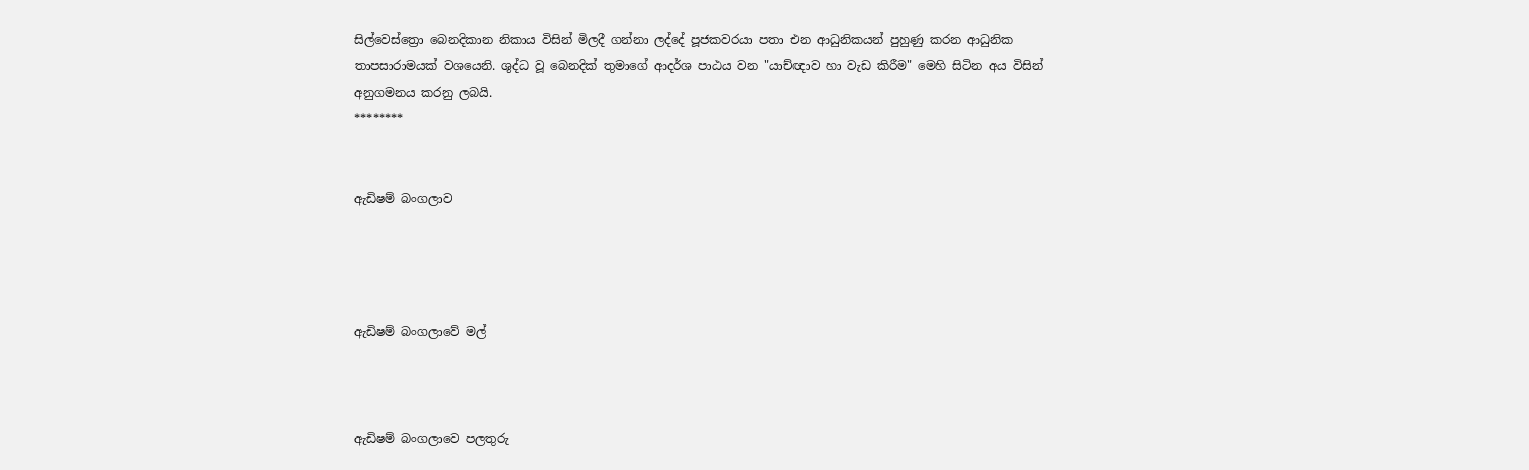සිල්වෙස්ත්‍රො බෙනදිකාන නිකාය විසින් මිලදී ගන්නා ලද්දේ පූජකවරයා පතා එන ආධුනිකයන් පුහුණු කරන ආධුනික තාපසාරාමයක් වශයෙනි. ශුද්ධ වූ බෙනදික් තුමාගේ ආදර්ශ පාඨය වන "යාච්ඥාව හා වැඩ කිරීම" මෙහි සිටින අය විසින් අනුගමනය කරනු ලබයි.
********


ඇඩිෂම් බංගලාව




ඇඩිෂම් බංගලාවේ මල්



ඇඩිෂම් බංගලාවෙ පලතුරු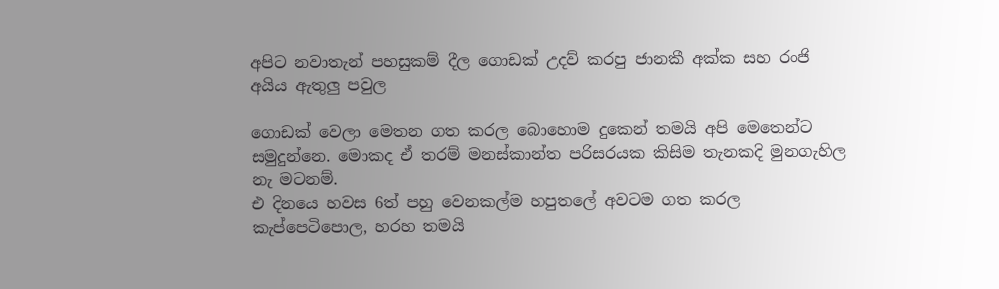අපිට නවාතැන් පහසුකම් දීල ගොඩක් උදව් කරපු ජානකී අක්ක සහ රංජි අයිය ඇතුලු පවුල

ගොඩක් වෙලා මෙතන ගත කරල බොහොම දුකෙන් තමයි අපි මෙතෙන්ට සමුදුන්නෙ. මොකද ඒ තරම් මනස්කාන්ත පරිසරයක කිසිම තැනකදි මුනගැහිල නැ මටනම්.
එ දිනයෙ හවස 6ත් පහු වෙනකල්ම හපුතලේ අවටම ගත කරල කැප්පෙටිපොල, හරහ තමයි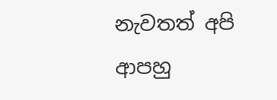නැවතත් අපි ආපහු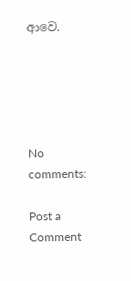ආවෙ.





No comments:

Post a Comment